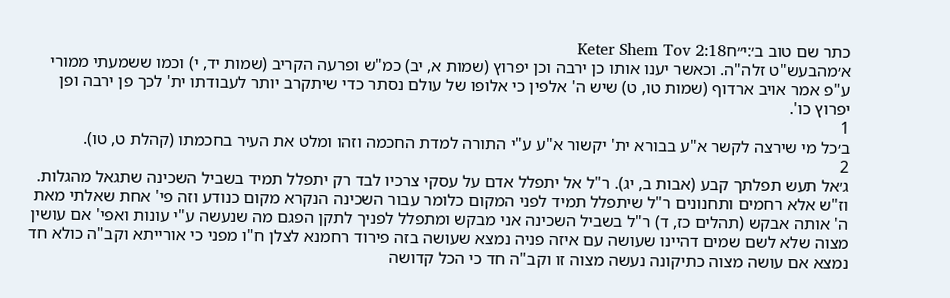כתר שם טוב ב׳:י״חKeter Shem Tov 2:18
א׳מהבעש"ט זלה"ה. וכאשר יענו אותו כן ירבה וכן יפרוץ (שמות א, יב) כמ"ש ופרעה הקריב (שמות יד, י) וכמו ששמעתי ממורי ע"פ אמר אויב ארדוף (שמות טו, ט) שיש ה' אלפין כי אלופו של עולם נסתר כדי שיתקרב יותר לעבודתו ית' לכך פן ירבה ופן יפרוץ כו'.
1
ב׳כל מי שירצה לקשר א"ע בבורא ית' יקשור א"ע ע"י התורה למדת החכמה וזהו ומלט את העיר בחכמתו (קהלת ט, טו).
2
ג׳אל תעש תפלתך קבע (אבות ב, יג). ר"ל אל יתפלל אדם על עסקי צרכיו לבד רק יתפלל תמיד בשביל השכינה שתגאל מהגלות. וז"ש אלא רחמים ותחנונים ר"ל שיתפלל תמיד לפני המקום כלומר עבור השכינה הנקרא מקום כנודע וזה פי' אחת שאלתי מאת ה' אותה אבקש (תהלים כז, ד) ר"ל בשביל השכינה אני מבקש ומתפלל לפניך לתקן הפגם מה שנעשה ע"י עונות ואפי' אם עושין מצוה שלא לשם שמים דהיינו שעושה עם איזה פניה נמצא שעושה בזה פירוד רחמנא לצלן ח"ו מפני כי אורייתא וקב"ה כולא חד נמצא אם עושה מצוה כתיקונה נעשה מצוה זו וקב"ה חד כי הכל קדושה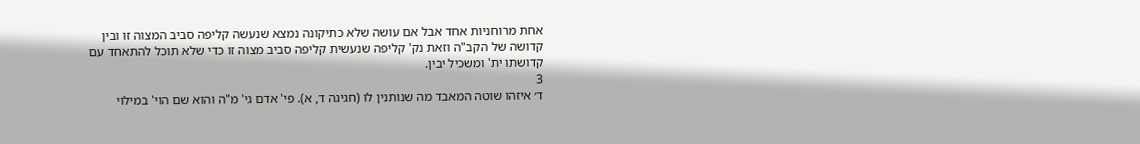אחת מרוחניות אחד אבל אם עושה שלא כתיקונה נמצא שנעשה קליפה סביב המצוה זו ובין קדושה של הקב"ה וזאת נק' קליפה שנעשית קליפה סביב מצוה זו כדי שלא תוכל להתאחד עם קדושתו ית' ומשכיל יבין.
3
ד׳ איזהו שוטה המאבד מה שנותנין לו (חגיגה ד, א). פי' אדם גי' מ"ה והוא שם הוי' במילוי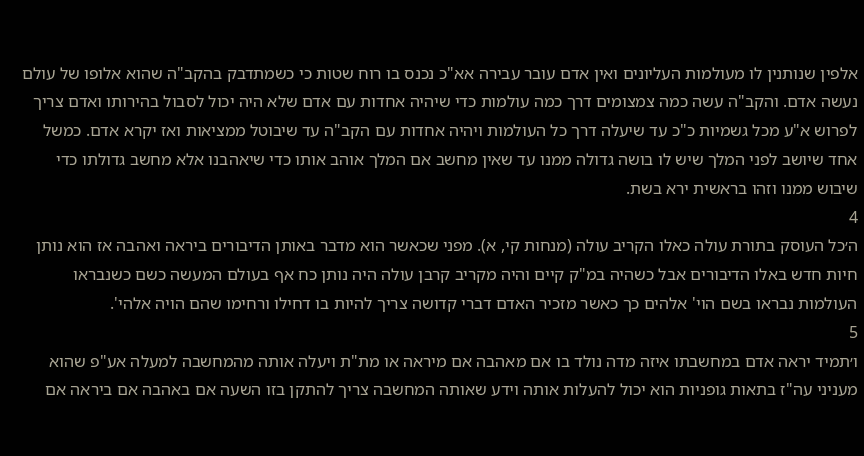אלפין שנותנין לו מעולמות העליונים ואין אדם עובר עבירה אא"כ נכנס בו רוח שטות כי כשמתדבק בהקב"ה שהוא אלופו של עולם נעשה אדם. והקב"ה עשה כמה צמצומים דרך כמה עולמות כדי שיהיה אחדות עם אדם שלא היה יכול לסבול בהירותו ואדם צריך לפרוש א"ע מכל גשמיות כ"כ עד שיעלה דרך כל העולמות ויהיה אחדות עם הקב"ה עד שיבוטל ממציאות ואז יקרא אדם. כמשל אחד שיושב לפני המלך שיש לו בושה גדולה ממנו עד שאין מחשב אם המלך אוהב אותו כדי שיאהבנו אלא מחשב גדולתו כדי שיבוש ממנו וזהו בראשית ירא בשת.
4
ה׳כל העוסק בתורת עולה כאלו הקריב עולה (מנחות קי, א). מפני שכאשר הוא מדבר באותן הדיבורים ביראה ואהבה אז הוא נותן חיות חדש באלו הדיבורים אבל כשהיה במ"ק קיים והיה מקריב קרבן עולה היה נותן כח אף בעולם המעשה כשם כשנבראו העולמות נבראו בשם הוי' אלהים כך כאשר מזכיר האדם דברי קדושה צריך להיות בו דחילו ורחימו שהם הויה אלהי'.
5
ו׳תמיד יראה אדם במחשבתו איזה מדה נולד בו אם מאהבה אם מיראה או מת"ת ויעלה אותה מהמחשבה למעלה אע"פ שהוא מעניני עה"ז בתאות גופניות הוא יכול להעלות אותה וידע שאותה המחשבה צריך להתקן בזו השעה אם באהבה אם ביראה אם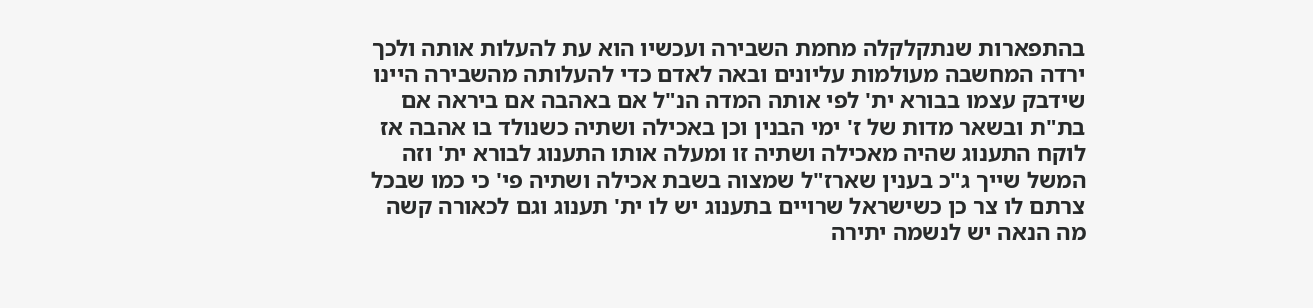בהתפארות שנתקלקלה מחמת השבירה ועכשיו הוא עת להעלות אותה ולכך ירדה המחשבה מעולמות עליונים ובאה לאדם כדי להעלותה מהשבירה היינו שידבק עצמו בבורא ית' לפי אותה המדה הנ"ל אם באהבה אם ביראה אם בת"ת ובשאר מדות של ז' ימי הבנין וכן באכילה ושתיה כשנולד בו אהבה אז לוקח התענוג שהיה מאכילה ושתיה זו ומעלה אותו התענוג לבורא ית' וזה המשל שייך ג"כ בענין שארז"ל שמצוה בשבת אכילה ושתיה פי' כי כמו שבכל צרתם לו צר כן כשישראל שרויים בתענוג יש לו ית' תענוג וגם לכאורה קשה מה הנאה יש לנשמה יתירה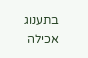בתענוג אכילה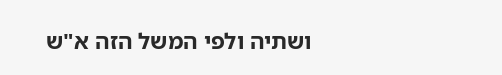ושתיה ולפי המשל הזה א"ש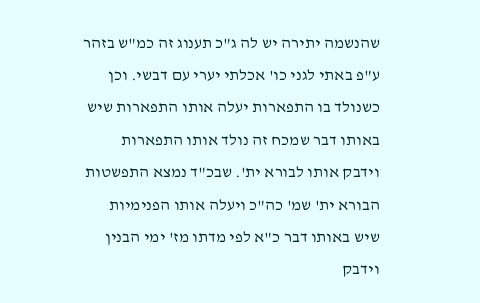שהנשמה יתירה יש לה ג"כ תענוג זה כמ"ש בזהר ע"פ באתי לגני כו' אכלתי יערי עם דבשי. וכן כשנולד בו התפארות יעלה אותו התפארות שיש באותו דבר שמכח זה נולד אותו התפארות וידבק אותו לבורא ית'. שבכ"ד נמצא התפשטות הבורא ית' שמ' כה"כ ויעלה אותו הפנימיות שיש באותו דבר כ"א לפי מדתו מז' ימי הבנין וידבק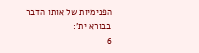הפנימיות של אותו הדבר בבורא ית':
6